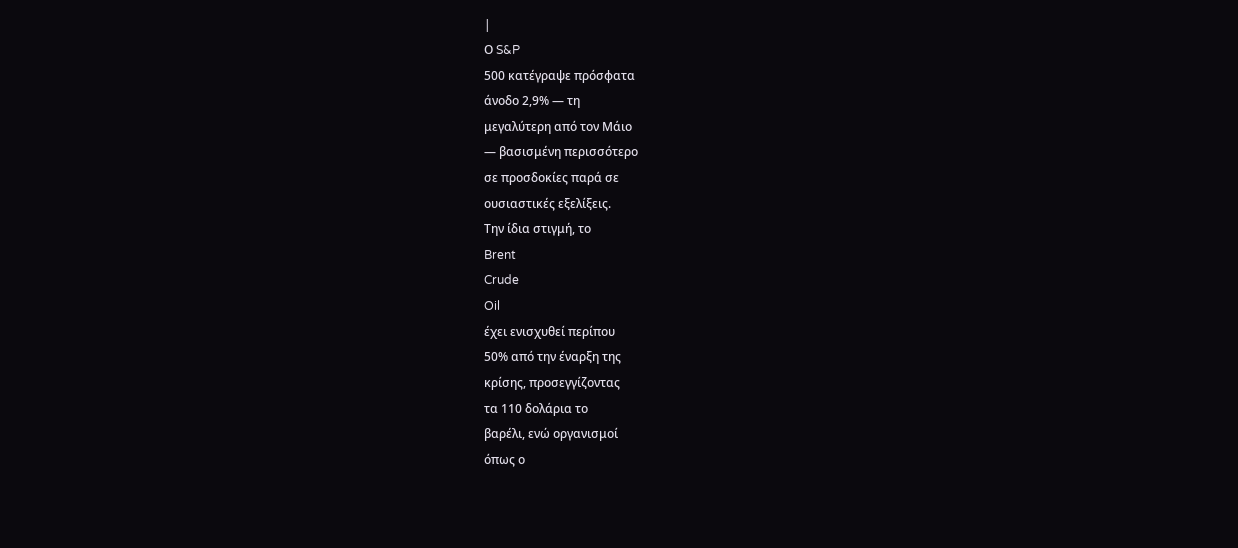|
Ο S&P
500 κατέγραψε πρόσφατα
άνοδο 2,9% — τη
μεγαλύτερη από τον Μάιο
— βασισμένη περισσότερο
σε προσδοκίες παρά σε
ουσιαστικές εξελίξεις.
Την ίδια στιγμή, το
Brent
Crude
Oil
έχει ενισχυθεί περίπου
50% από την έναρξη της
κρίσης, προσεγγίζοντας
τα 110 δολάρια το
βαρέλι, ενώ οργανισμοί
όπως ο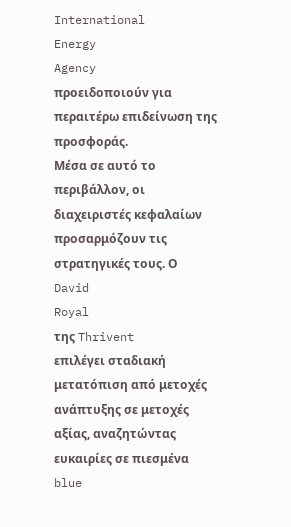International
Energy
Agency
προειδοποιούν για
περαιτέρω επιδείνωση της
προσφοράς.
Μέσα σε αυτό το
περιβάλλον, οι
διαχειριστές κεφαλαίων
προσαρμόζουν τις
στρατηγικές τους. Ο
David
Royal
της Thrivent
επιλέγει σταδιακή
μετατόπιση από μετοχές
ανάπτυξης σε μετοχές
αξίας, αναζητώντας
ευκαιρίες σε πιεσμένα
blue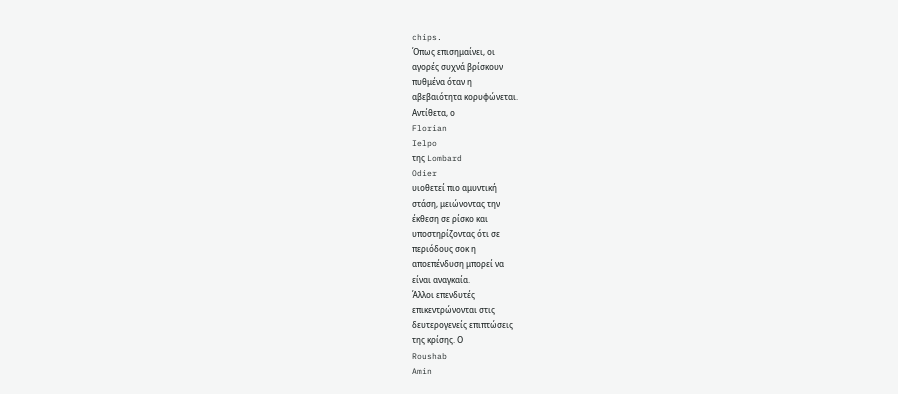chips.
Όπως επισημαίνει, οι
αγορές συχνά βρίσκουν
πυθμένα όταν η
αβεβαιότητα κορυφώνεται.
Αντίθετα, ο
Florian
Ielpo
της Lombard
Odier
υιοθετεί πιο αμυντική
στάση, μειώνοντας την
έκθεση σε ρίσκο και
υποστηρίζοντας ότι σε
περιόδους σοκ η
αποεπένδυση μπορεί να
είναι αναγκαία.
Άλλοι επενδυτές
επικεντρώνονται στις
δευτερογενείς επιπτώσεις
της κρίσης. Ο
Roushab
Amin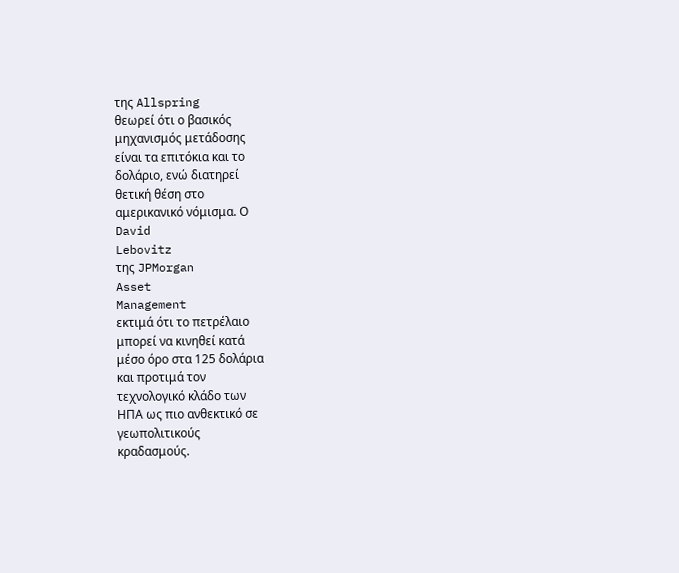της Allspring
θεωρεί ότι ο βασικός
μηχανισμός μετάδοσης
είναι τα επιτόκια και το
δολάριο, ενώ διατηρεί
θετική θέση στο
αμερικανικό νόμισμα. Ο
David
Lebovitz
της JPMorgan
Asset
Management
εκτιμά ότι το πετρέλαιο
μπορεί να κινηθεί κατά
μέσο όρο στα 125 δολάρια
και προτιμά τον
τεχνολογικό κλάδο των
ΗΠΑ ως πιο ανθεκτικό σε
γεωπολιτικούς
κραδασμούς.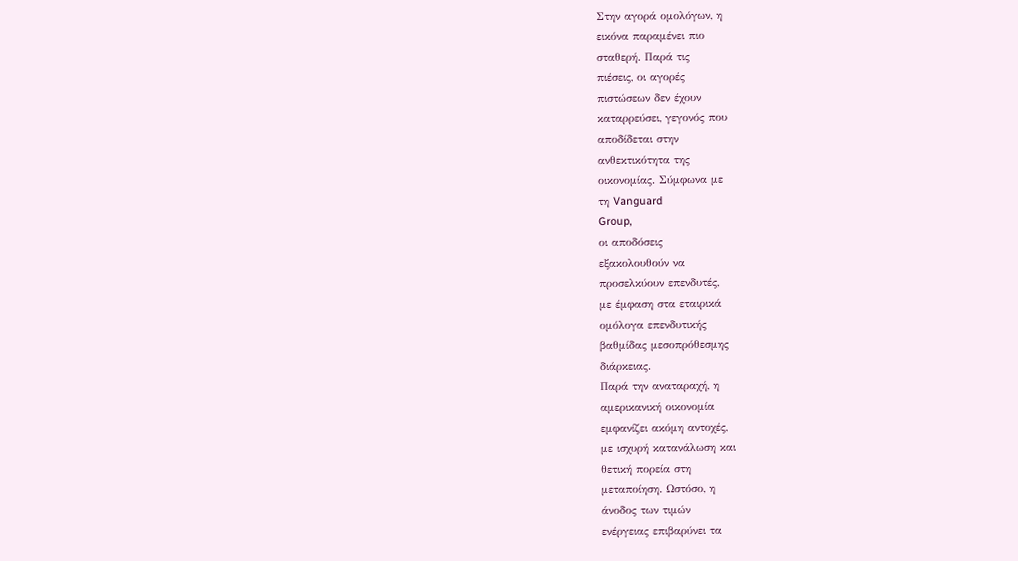Στην αγορά ομολόγων, η
εικόνα παραμένει πιο
σταθερή. Παρά τις
πιέσεις, οι αγορές
πιστώσεων δεν έχουν
καταρρεύσει, γεγονός που
αποδίδεται στην
ανθεκτικότητα της
οικονομίας. Σύμφωνα με
τη Vanguard
Group,
οι αποδόσεις
εξακολουθούν να
προσελκύουν επενδυτές,
με έμφαση στα εταιρικά
ομόλογα επενδυτικής
βαθμίδας μεσοπρόθεσμης
διάρκειας.
Παρά την αναταραχή, η
αμερικανική οικονομία
εμφανίζει ακόμη αντοχές,
με ισχυρή κατανάλωση και
θετική πορεία στη
μεταποίηση. Ωστόσο, η
άνοδος των τιμών
ενέργειας επιβαρύνει τα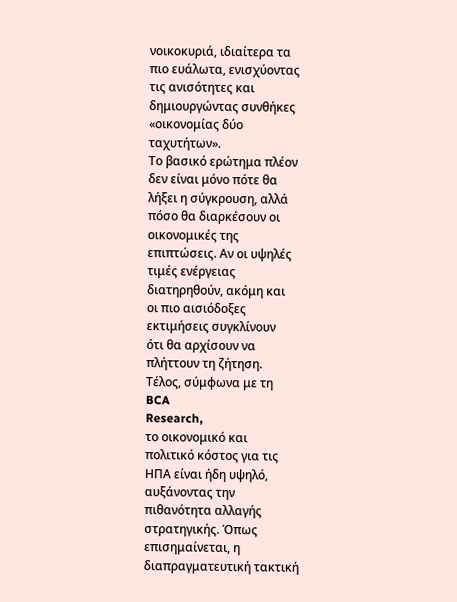νοικοκυριά, ιδιαίτερα τα
πιο ευάλωτα, ενισχύοντας
τις ανισότητες και
δημιουργώντας συνθήκες
«οικονομίας δύο
ταχυτήτων».
Το βασικό ερώτημα πλέον
δεν είναι μόνο πότε θα
λήξει η σύγκρουση, αλλά
πόσο θα διαρκέσουν οι
οικονομικές της
επιπτώσεις. Αν οι υψηλές
τιμές ενέργειας
διατηρηθούν, ακόμη και
οι πιο αισιόδοξες
εκτιμήσεις συγκλίνουν
ότι θα αρχίσουν να
πλήττουν τη ζήτηση.
Τέλος, σύμφωνα με τη
BCA
Research,
το οικονομικό και
πολιτικό κόστος για τις
ΗΠΑ είναι ήδη υψηλό,
αυξάνοντας την
πιθανότητα αλλαγής
στρατηγικής. Όπως
επισημαίνεται, η
διαπραγματευτική τακτική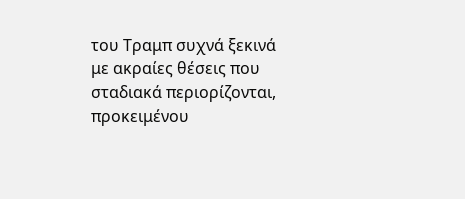του Τραμπ συχνά ξεκινά
με ακραίες θέσεις που
σταδιακά περιορίζονται,
προκειμένου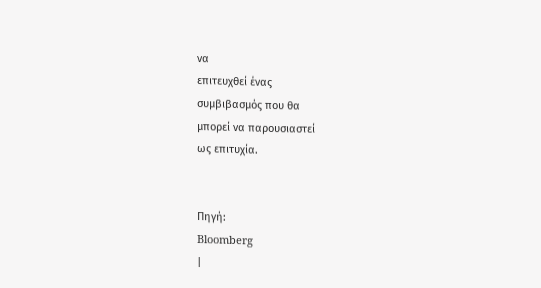να
επιτευχθεί ένας
συμβιβασμός που θα
μπορεί να παρουσιαστεί
ως επιτυχία.


Πηγή:
Bloomberg
|